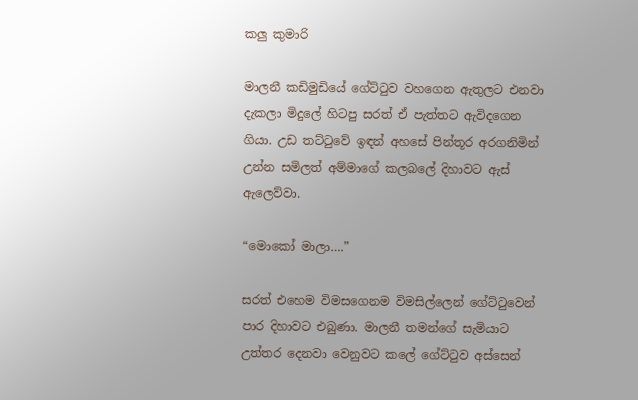කලු කුමාරි

මාලනී කඩිමුඩියේ ගේට්ටුව වහගෙන ඇතුලට එනවා දැකලා මිදුලේ හිටපු සරත් ඒ පැත්තට ඇවිදගෙන ගියා. උඩ තට්ටුවේ ඉඳන් අහසේ පින්තූර අරගනිමින් උන්න සමිලත් අම්මාගේ කලබලේ දිහාවට ඇස් ඇලෙව්වා.

“මොකෝ මාලා….”

සරත් එහෙම විමසගෙනම විමසිල්ලෙන් ගේට්ටුවෙන් පාර දිහාවට එබුණා. මාලනී තමන්ගේ සැමියාට උත්තර දෙනවා වෙනුවට කලේ ගේට්ටුව අස්සෙන්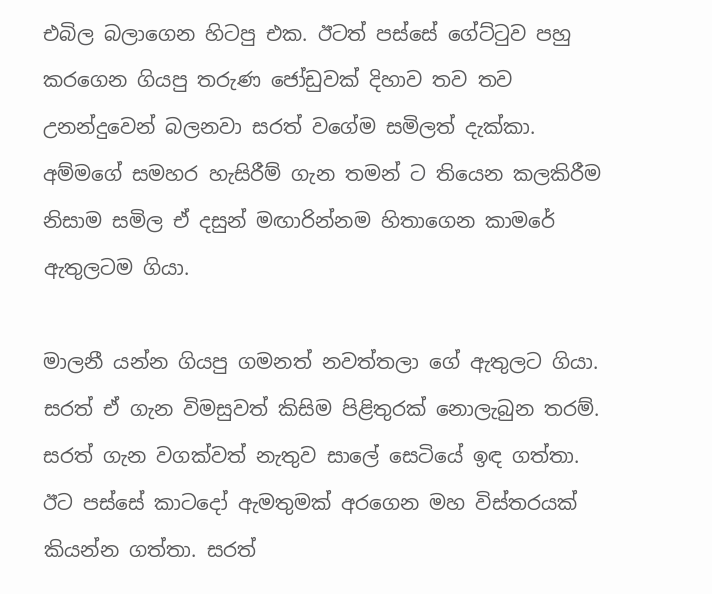එබිල බලාගෙන හිටපු එක. ඊටත් පස්සේ ගේට්ටුව පහු කරගෙන ගියපු තරුණ ජෝඩුවක් දිහාව තව තව උනන්දුවෙන් බලනවා සරත් වගේම සමිලත් දැක්කා.  අම්මගේ සමහර හැසිරීම් ගැන තමන් ට තියෙන කලකිරීම නිසාම සමිල ඒ දසුන් මඟාරින්නම හිතාගෙන කාමරේ ඇතුලටම ගියා.

මාලනී යන්න ගියපු ගමනත් නවත්තලා ගේ ඇතුලට ගියා.  සරත් ඒ ගැන විමසුවත් කිසිම පිළිතුරක් නොලැබුන තරම්. සරත් ගැන වගක්වත් නැතුව සාලේ සෙටියේ ඉඳ ගත්තා. ඊට පස්සේ කාටදෝ ඇමතුමක් අරගෙන මහ විස්තරයක් කියන්න ගත්තා. සරත්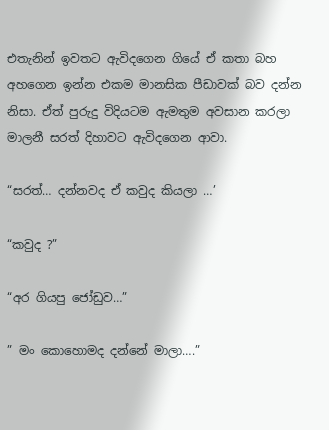එතැනින් ඉවතට ඇවිදගෙන ගියේ ඒ කතා බහ අහගෙන ඉන්න එකම මානසික පීඩාවක් බව දන්න නිසා. ඒත් පුරුදු විදියටම ඇමතුම අවසාන කරලා මාලනී සරත් දිහාවට ඇවිදගෙන ආවා.

“සරත්… දන්නවද ඒ කවුද කියලා …’

“කවුද ?”

“අර ගියපු ජෝඩුව…”

” මං කොහොමද දන්නේ මාලා….”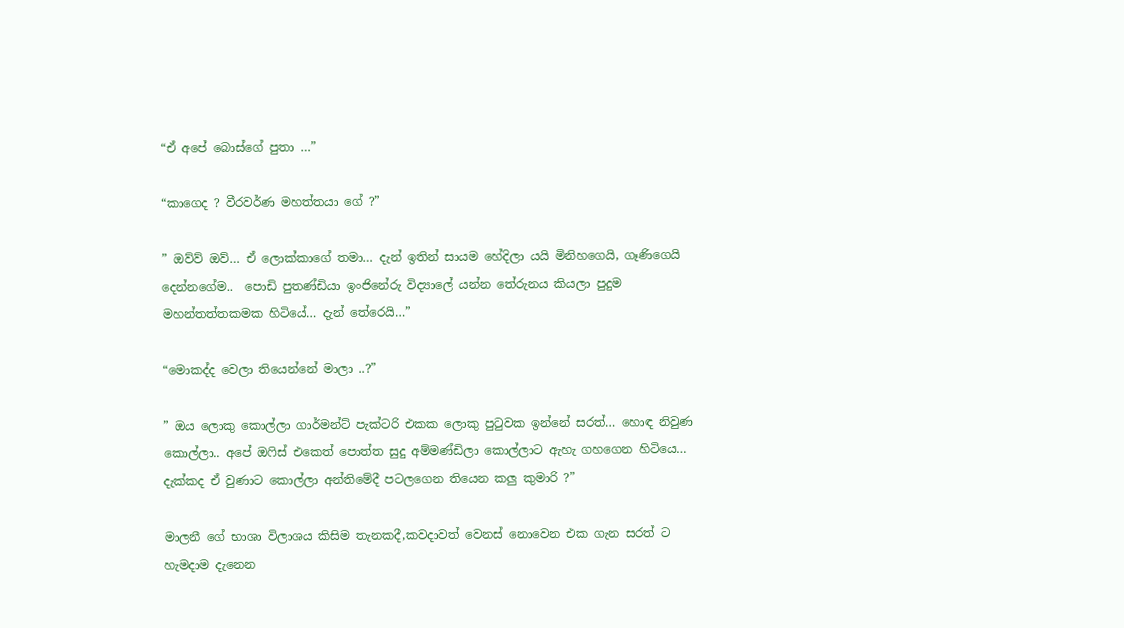“ඒ අපේ බොස්ගේ පුතා …”

“කාගෙද ? වීරවර්ණ මහත්තයා ගේ ?”

” ඔව්ව් ඔව්… ඒ ලොක්කාගේ තමා… දැන් ඉතින් සායම හේදිලා යයි මිනිහගෙයි, ගෑණිගෙයි දෙන්නගේම..  පොඩි පුතණ්ඩියා ඉංජිනේරු විද්‍යාලේ යන්න තේරුනය කියලා පුදුම මහන්තත්තකමක හිටියේ… දැන් තේරෙයි…”

“මොකද්ද වෙලා තියෙන්නේ මාලා ..?”

” ඔය ලොකු කොල්ලා ගාර්මන්ට් පැක්ටරි එකක ලොකු පුටුවක ඉන්නේ සරත්… හොඳ නිවුණ කොල්ලා.. අපේ ඔෆිස් එකෙත් පොත්ත සුදු අම්මණ්ඩිලා කොල්ලාට ඇහැ ගහගෙන හිටියෙ… දැක්කද ඒ වුණාට කොල්ලා අන්තිමේදී පටලගෙන තියෙන කලු කුමාරි ?”

මාලනී ගේ භාශා විලාශය කිසිම තැනකදී,කවදාවත් වෙනස් නොවෙන එක ගැන සරත් ට හැමදාම දැනෙන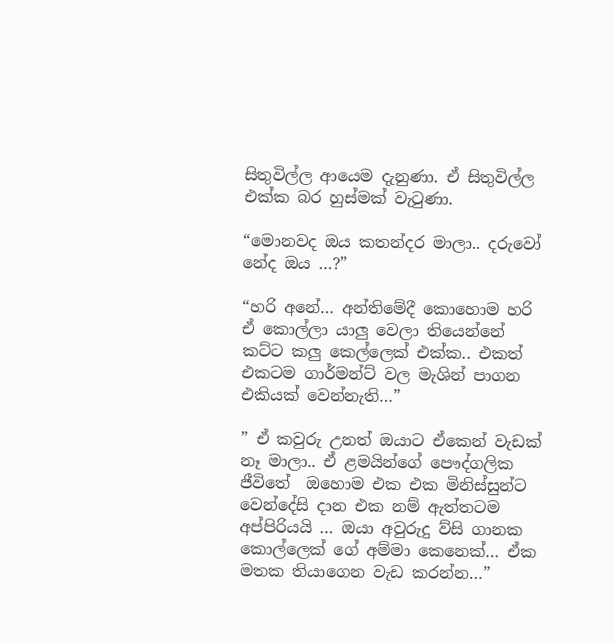සිතුවිල්ල ආයෙම දැනුණා. ඒ සිතුවිල්ල එක්ක බර හුස්මක් වැටුණා.

“මොනවද ඔය කතන්දර මාලා.. දරුවෝ නේද ඔය …?”

“හරි අනේ… අන්තිමේදී කොහොම හරි ඒ කොල්ලා යාලු වෙලා තියෙන්නේ කට්ට කලු කෙල්ලෙක් එක්ක.. එකත් එකටම ගාර්මන්ට් වල මැශින් පාගන එකියක් වෙන්නැති…”

” ඒ කවුරු උනත් ඔයාට ඒකෙන් වැඩක් නෑ මාලා.. ඒ ළමයින්ගේ පෞද්ගලික ජීවිතේ  ඔහොම එක එක මිනිස්සුන්ට වෙන්දේසි දාන එක නම් ඇත්තටම අප්පිරියයි … ඔයා අවුරුදු ව්සි ගානක කොල්ලෙක් ගේ අම්මා කෙනෙක්… ඒක මතක තියාගෙන වැඩ කරන්න…”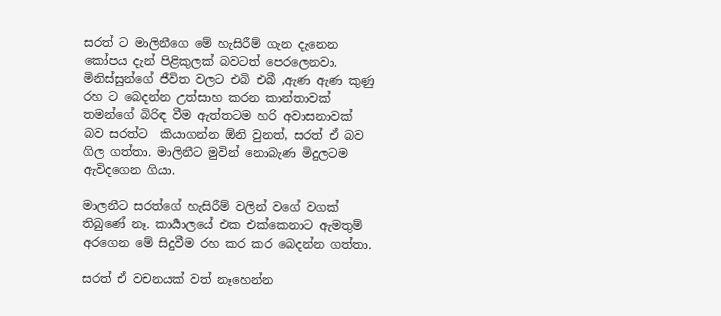සරත් ට මාලිනීගෙ මේ හැසිරීම් ගැන දැනෙන කෝපය දැන් පිළිකුලක් බවටත් පෙරලෙනවා. මිනිස්සුන්ගේ ජීවිත වලට එබි එබී ,ඇණ ඇණ කුණු රහ ට බෙදන්න උත්සාහ කරන කාන්තාවක් තමන්ගේ බිරිඳ වීම ඇත්තටම හරි අවාසනාවක් බව සරත්ට  කියාගන්න ඕනි වුනත්, සරත් ඒ බව ගිල ගත්තා. මාලිනීට මුවින් නොබැණ මිදුලටම ඇවිදගෙන ගියා.

මාලනීට සරත්ගේ හැසිරීම් වලින් වගේ වගක් තිබුණේ නෑ. කාර්‍යාලයේ එක එක්කෙනාට ඇමතුම් අරගෙන මේ සිදුවීම රහ කර කර බෙදන්න ගත්තා.

සරත් ඒ වචනයක් වත් නෑහෙන්න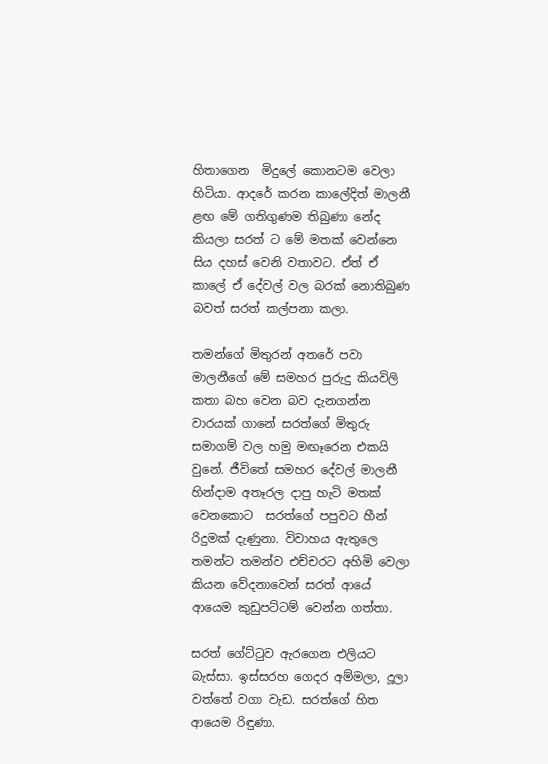හිතාගෙන  මිදුලේ කොනටම වෙලා හිටියා. ආදරේ කරන කාලේදිත් මාලනී ළඟ මේ ගතිගුණම තිබුණා නේද කියලා සරත් ට මේ මතක් වෙන්නෙ සිය දහස් වෙනි වතාවට. ඒත් ඒ කාලේ ඒ දේවල් වල බරක් නොතිබුණ බවත් සරත් කල්පනා කලා.

තමන්ගේ මිතුරන් අතරේ පවා මාලනීගේ මේ සමහර පුරුදු කියවිලි කතා බහ වෙන බව දැනගන්න වාරයක් ගානේ සරත්ගේ මිතුරු සමාගම් වල හමු මඟෑරෙන එකයි වුනේ. ජීවිතේ සමහර දේවල් මාලනී හින්දාම අතෑරල දාපු හැටි මතක් වෙනකොට  සරත්ගේ පපුවට හීන් රිදුමක් දැණුනා. විවාහය ඇතුලෙ තමන්ට තමන්ව එච්චරට අහිමි වෙලා කියන වේදනාවෙන් සරත් ආයේ ආයෙම කුඩුපට්ටම් වෙන්න ගත්තා.

සරත් ගේට්ටුව ඇරගෙන එලියට බැස්සා. ඉස්සරහ ගෙදර අම්මලා, දූලා වත්තේ වගා වැඩ. සරත්ගේ හිත ආයෙම රිඳුණා.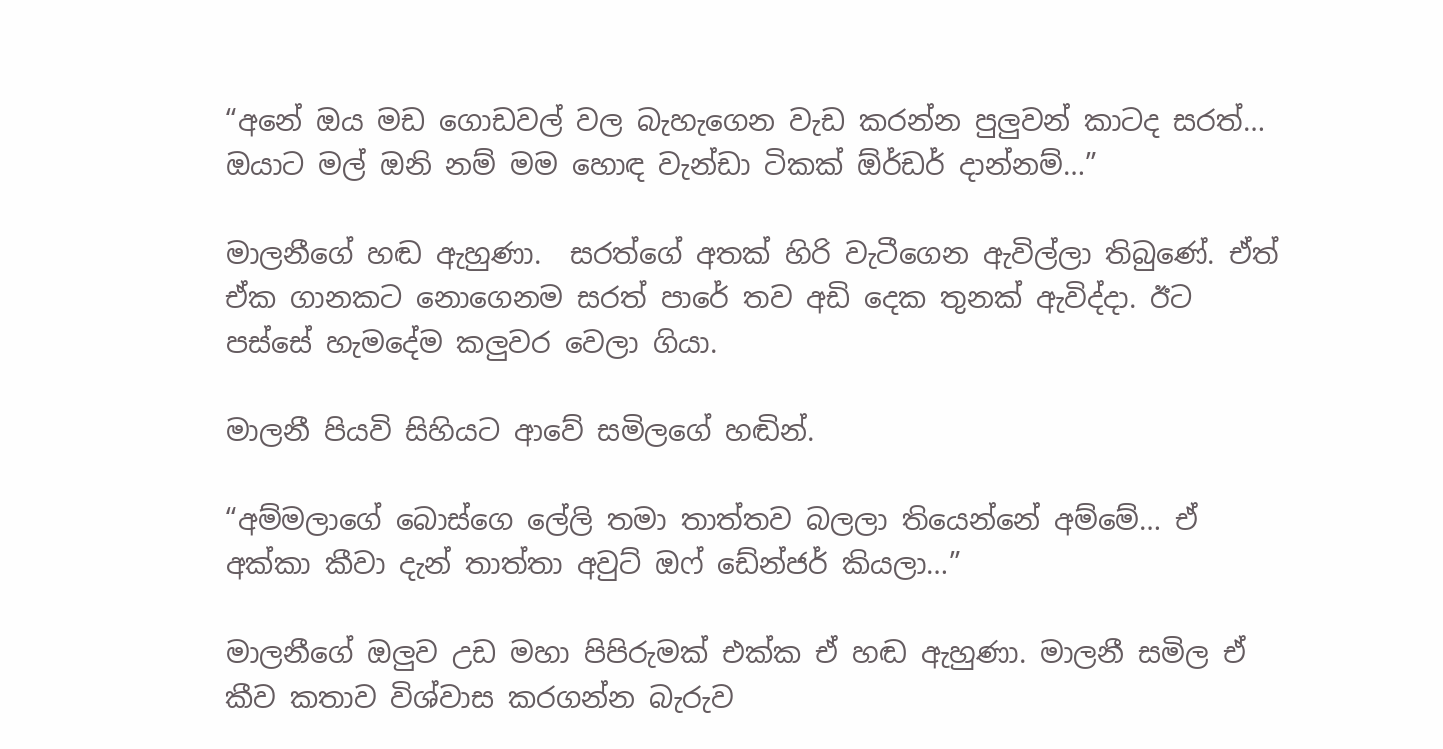“අනේ ඔය මඩ ගොඩවල් වල බැහැගෙන වැඩ කරන්න පුලුවන් කාටද සරත්… ඔයාට මල් ඔනි නම් මම හොඳ වැන්ඩා ටිකක් ඕර්ඩර් දාන්නම්…”

මාලනීගේ හඬ ඇහුණා.  සරත්ගේ අතක් හිරි වැටීගෙන ඇවිල්ලා තිබුණේ. ඒත් ඒක ගානකට නොගෙනම සරත් පාරේ තව අඩි දෙක තුනක් ඇවිද්දා. ඊට පස්සේ හැමදේම කලුවර වෙලා ගියා.

මාලනී පියවි සිහියට ආවේ සමිලගේ හඬින්.

“අම්මලාගේ බොස්ගෙ ලේලි තමා තාත්තව බලලා තියෙන්නේ අම්මේ… ඒ අක්කා කීවා දැන් තාත්තා අවුට් ඔෆ් ඩේන්ජර් කියලා…”

මාලනීගේ ඔලුව උඩ මහා පිපිරුමක් එක්ක ඒ හඬ ඇහුණා. මාලනී සමිල ඒ කීව කතාව විශ්වාස කරගන්න බැරුව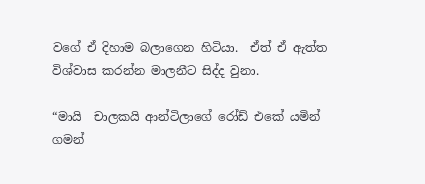වගේ ඒ දිහාම බලාගෙන හිටියා.  ඒත් ඒ ඇත්ත විශ්වාස කරන්න මාලනීට සිද්ද වුනා.

“මායි  චාලකයි ආන්ටිලාගේ රෝඩ් එකේ යමින් ගමන්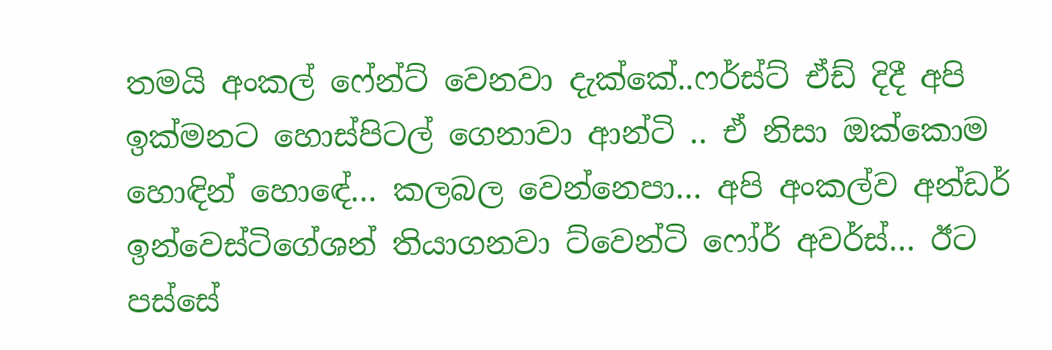තමයි අංකල් ෆේන්ට් වෙනවා දැක්කේ..ෆර්ස්ට් ඒඩ් දිදී අපි ඉක්මනට හොස්පිටල් ගෙනාවා ආන්ටි .. ඒ නිසා ඔක්කොම හොඳින් හොඳේ… කලබල වෙන්නෙපා… අපි අංකල්ව අන්ඩර් ඉන්වෙස්ටිගේශන් තියාගනවා ට්වෙන්ටි ෆෝර් අවර්ස්… ඊට පස්සේ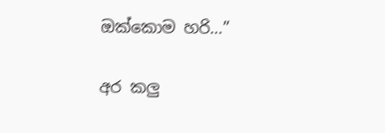ඔක්කොම හරි…”

අර කලු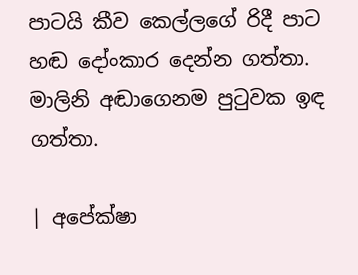පාටයි කීව කෙල්ලගේ රිදී පාට හඬ දෝංකාර දෙන්න ගත්තා. මාලිනි අඬාගෙනම පුටුවක ඉඳ ගත්තා.

| අපේක්ෂා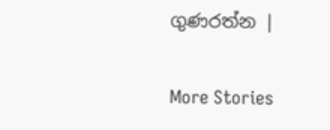ගුණරත්න |

More Stories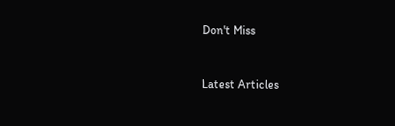Don't Miss


Latest Articles